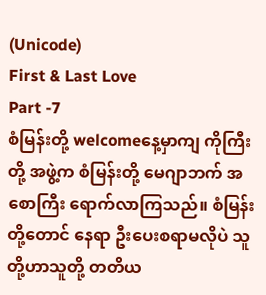(Unicode)
First & Last Love
Part -7
စံမြန်းတို့ welcomeနေ့မှာကျ ကိုကြီးတို့ အဖွဲ့က စံမြန်းတို့ မေဂျာဘက် အစောကြီး ရောက်လာကြသည်။ စံမြန်းတို့တောင် နေရာ ဦးပေးစရာမလိုပဲ သူတို့ဟာသူတို့ တတိယ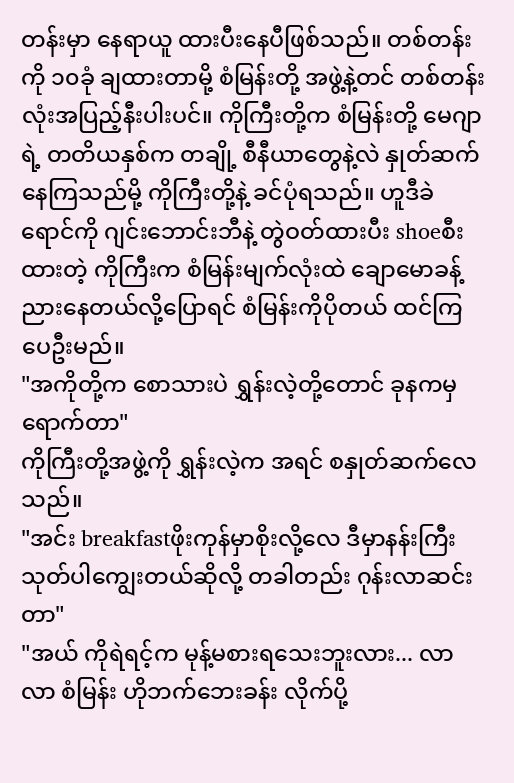တန်းမှာ နေရာယူ ထားပီးနေပီဖြစ်သည်။ တစ်တန်းကို ၁၀ခုံ ချထားတာမို့ စံမြန်းတို့ အဖွဲ့နဲ့တင် တစ်တန်းလုံးအပြည့်နီးပါးပင်။ ကိုကြီးတို့က စံမြန်းတို့ မေဂျာရဲ့ တတိယနှစ်က တချို့ စီနီယာတွေနဲ့လဲ နှုတ်ဆက်နေကြသည်မို့ ကိုကြီးတို့နဲ့ ခင်ပုံရသည်။ ဟူဒီခဲရောင်ကို ဂျင်းဘောင်းဘီနဲ့ တွဲဝတ်ထားပီး shoeစီးထားတဲ့ ကိုကြီးက စံမြန်းမျက်လုံးထဲ ချောမောခန့်ညားနေတယ်လို့ပြောရင် စံမြန်းကိုပိုတယ် ထင်ကြပေဦးမည်။
"အကိုတို့က စောသားပဲ ရွှန်းလဲ့တို့တောင် ခုနကမှရောက်တာ"
ကိုကြီးတို့အဖွဲ့ကို ရွှန်းလဲ့က အရင် စနှုတ်ဆက်လေသည်။
"အင်း breakfastဖိုးကုန်မှာစိုးလို့လေ ဒီမှာနန်းကြီးသုတ်ပါကျွေးတယ်ဆိုလို့ တခါတည်း ဂုန်းလာဆင်းတာ"
"အယ် ကိုရဲရင့်က မုန့်မစားရသေးဘူးလား... လာလာ စံမြန်း ဟိုဘက်ဘေးခန်း လိုက်ပို့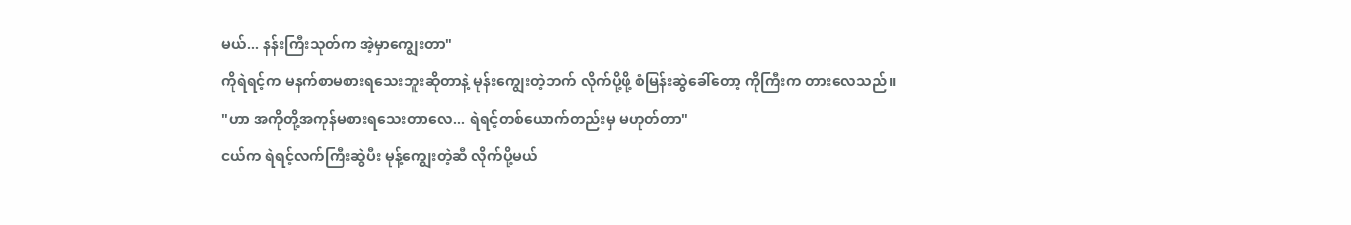မယ်... နန်းကြီးသုတ်က အဲ့မှာကျွေးတာ"
ကိုရဲရင့်က မနက်စာမစားရသေးဘူးဆိုတာနဲ့ မုန်းကျွေးတဲ့ဘက် လိုက်ပို့ဖို့ စံမြန်းဆွဲခေါ်တော့ ကိုကြီးက တားလေသည်။
"ဟာ အကိုတို့အကုန်မစားရသေးတာလေ... ရဲရင့်တစ်ယောက်တည်းမှ မဟုတ်တာ"
ငယ်က ရဲရင့်လက်ကြီးဆွဲပီး မုန့်ကျွေးတဲ့ဆီ လိုက်ပို့မယ်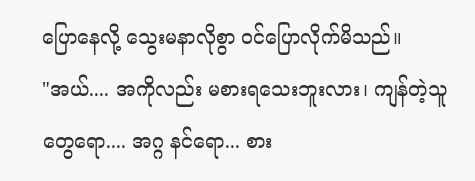ပြောနေလို့ သွေးမနာလိုစွာ ဝင်ပြောလိုက်မိသည်။
"အယ်.... အကိုလည်း မစားရသေးဘူးလား၊ ကျန်တဲ့သူတွေရော.... အဂ္ဂ နင်ရော... စား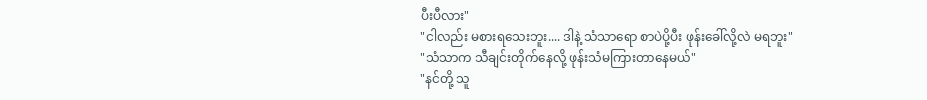ပီးပီလား"
"ငါလည်း မစားရသေးဘူး.... ဒါနဲ့ သံသာရော စာပဲပို့ပီး ဖုန်းခေါ်လို့လဲ မရဘူး"
"သံသာက သီချင်းတိုက်နေလို့ ဖုန်းသံမကြားတာနေမယ်"
"နင်တို့ သူ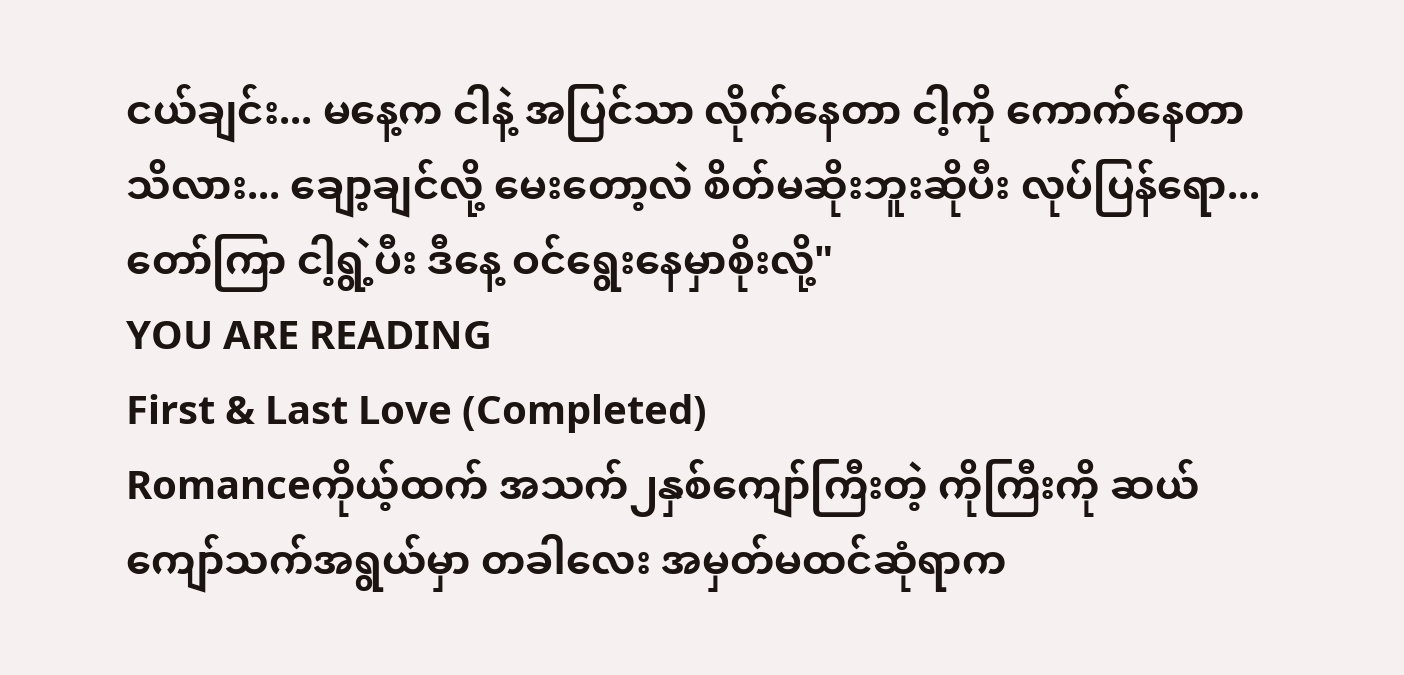ငယ်ချင်း... မနေ့က ငါနဲ့ အပြင်သာ လိုက်နေတာ ငါ့ကို ကောက်နေတာသိလား... ချော့ချင်လို့ မေးတော့လဲ စိတ်မဆိုးဘူးဆိုပီး လုပ်ပြန်ရော... တော်ကြာ ငါ့ရွဲ့ပီး ဒီနေ့ ဝင်ရွေးနေမှာစိုးလို့"
YOU ARE READING
First & Last Love (Completed)
Romanceကိုယ့်ထက် အသက်၂နှစ်ကျော်ကြီးတဲ့ ကိုကြီးကို ဆယ်ကျော်သက်အရွယ်မှာ တခါလေး အမှတ်မထင်ဆုံရာက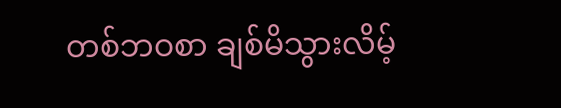တစ်ဘဝစာ ချစ်မိသွားလိမ့်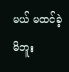မယ် မထင်ခဲ့မိဘူး